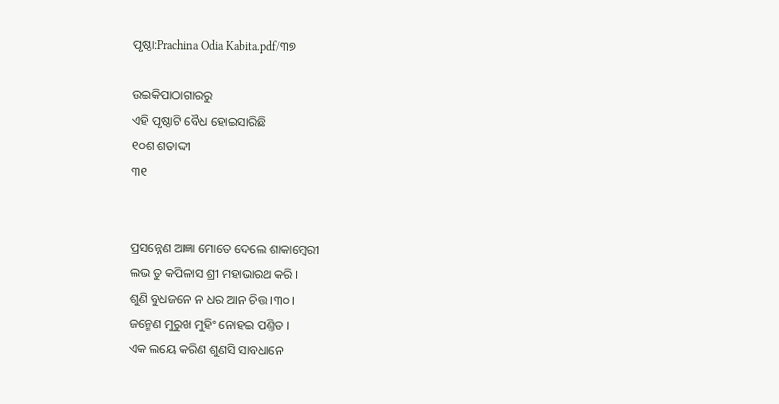ପୃଷ୍ଠା:Prachina Odia Kabita.pdf/୩୭

ଉଇକିପାଠାଗାର‌ରୁ
ଏହି ପୃଷ୍ଠାଟି ବୈଧ ହୋଇସାରିଛି
୧୦ଶ ଶତାଦ୍ଦୀ
୩୧


ପ୍ରସନ୍ନେଣ ଆଜ୍ଞା ମୋତେ ଦେଲେ ଶାକାମ୍ବେରୀ
ଲଭ ତୁ କପିଳାସ ଶ୍ରୀ ମହାଭାରଥ କରି ।
ଶୁଣି ବୁଧଜନେ ନ ଧର ଆନ ଚିତ୍ତ ।୩୦।
ଜନ୍ମେଣ ମୁରୁଖ ମୁହିଂ ନୋହଇ ପଣ୍ତିତ ।
ଏକ ଲୟେ କରିଣ ଶୁଣସି ସାବଧାନେ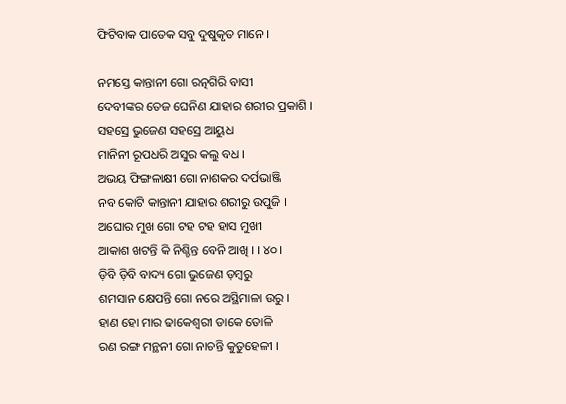ଫିଟିବାକ ପାତେକ ସବୁ ଦୁଷୁକୃତ ମାନେ ।

ନମସ୍ତେ କାନ୍ତାନୀ ଗୋ ରତ୍ନ‌ଗିରି ବାସୀ
ଦେବୀଙ୍କର ତେଜ ଘେନିଣ ଯାହାର ଶରୀର ପ୍ରକାଶି ।
ସ‌ହସ୍ରେ ଭୁଜେଣ ସ‌ହସ୍ରେ ଆୟୁଧ
ମାନିନୀ ରୂପଧରି ଅସୁର କଲୁ ବଧ ।
ଅଭୟ ଫିଙ୍ଗଳାକ୍ଷୀ ଗୋ ନାଶକର ଦର୍ପଭାଞ୍ଜି
ନ‌ବ କୋଟି କାନ୍ତାନୀ ଯାହାର ଶରୀରୁ ଉପୁଜି ।
ଅଘୋର ମୁଖ ଗୋ ଟ‌ହ ଟ‌ହ ହାସ ମୁଖୀ
ଆକାଶ ଖଟନ୍ତି କି ନିଶ୍ଚିନ୍ତ ବେନି ଆଖି । । ୪୦।
ଡ଼ିବି ଡ଼ିବି ବାଦ୍ୟ ଗୋ ଭୁଜେଣ ଡ଼‌ମ୍ବରୁ
ଶମସାନ କ୍ଷେପନ୍ତି ଗୋ ନରେ ଅସ୍ଥିମାଳା ଉରୁ ।
ହାଣ ହୋ ମାର ଢାକେଶ୍ୱରୀ ଡାକେ ତୋଳି
ରଣ ରଙ୍ଗ ମନ୍ଥନୀ ଗୋ ନାଚନ୍ତି କୁତୁହେଳୀ ।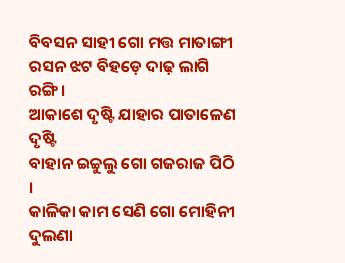ବିବସନ ସାହୀ ଗୋ ମତ୍ତ ମାତାଙ୍ଗୀ
ରସନ ଝଟ ବିହ‌ଡ଼େ ଦାଢ଼ ଲାଗି ରଙ୍ଗି ।
ଆକାଶେ ଦୃଷ୍ଟି ଯାହାର ପାତାଳେଣ ଦୃଷ୍ଟି
ବାହାନ ଇଚ୍ଚୁଲୁ ଗୋ ଗଜରାଜ ପିଠି ।
କାଳିକା କାମ ସେଣି ଗୋ ମୋହିନୀ ଦୁଲଣା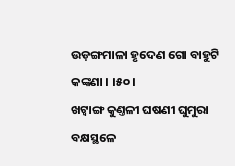ଉଡ଼ଙ୍ଗମାଳା ହୃଦେଣ ଗୋ ବାହୁଟି କଙ୍କଣା । ।୫୦।
ଖଟ୍ୱାଙ୍ଗ କୁଣ୍ତଳୀ ଘଷଣୀ ଘୁମୁରା
ବକ୍ଷସ୍ଥଳେ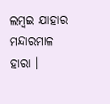ଲମ୍ବଇ ଯାହାର ମନ୍ଦାରମାଳ ହାରା ।